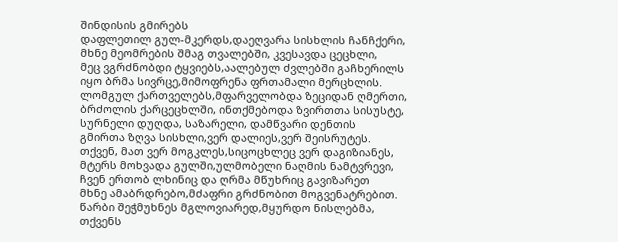შინდისის გმირებს
დაფლეთილ გულ-მკერდს,დაეღვარა სისხლის ჩანჩქერი,
მხნე მეომრების შმაგ თვალებში, კვესავდა ცეცხლი,
მეც ვგრძნობდი ტყვიებს,აალებულ ძვლებში გაჩხერილს
იყო ბრმა სივრცე,მიმოფრენა ფრთამალი მერცხლის.
ლომგულ ქართველებს,მფარველობდა ზეციდან ღმერთი,
ბრძოლის ქარცეცხლში, ინთქმებოდა ზვირთთა სისუსტე,
სურნელი დუღდა, საზარელი, დამწვარი დენთის
გმირთა ზღვა სისხლი,ვერ დალიეს,ვერ შეისრუტეს.
თქვენ, მათ ვერ მოგკლეს,სიცოცხლეც ვერ დაგიზიანეს,
მტერს მოხვადა გულში,ულმობელი ნაღმის ნამტვრევი,
ჩვენ ერთობ ლხინიც და ღრმა მწუხრიც გავიზარეთ
მხნე ამაბრდრებო,მძაფრი გრძნობით მოგვენატრებით.
წარბი შეჭმუხნეს მგლოვიარედ,მყურდო ნისლებმა,
თქვენს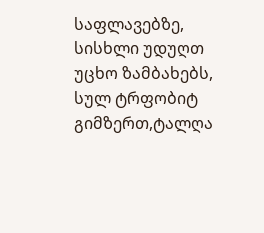საფლავებზე, სისხლი უდუღთ უცხო ზამბახებს,
სულ ტრფობიტ გიმზერთ,ტალღა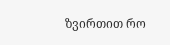ზვირთით რო